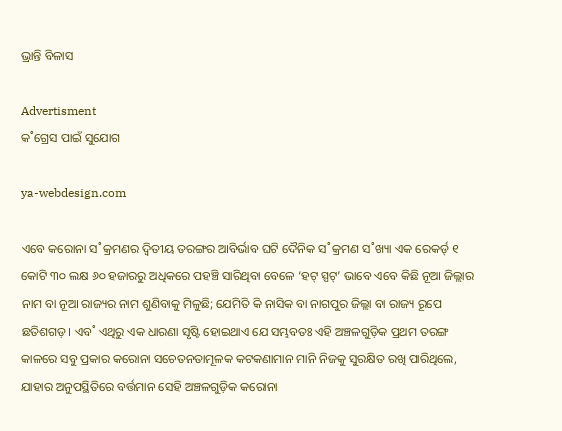ଭ୍ରାନ୍ତି ବିଳାସ

Advertisment
କ˚ଗ୍ରେସ ପାଇଁ ସୁଯୋଗ

ya-webdesign.com

ଏବେ କରୋନା ସ˚କ୍ରମଣର ଦ୍ବିତୀୟ ତରଙ୍ଗର ଆବିର୍ଭାବ ଘଟି ଦୈନିକ ସ˚କ୍ରମଣ ସ˚ଖ୍ୟା ଏକ ରେକର୍ଡ‌୍‌ ୧ କୋଟି ୩୦ ଲକ୍ଷ ୬୦ ହଜାରରୁ ଅଧିକରେ ପହଞ୍ଚି ସାରିଥିବା ବେଳେ ‘ହଟ୍‌ ସ୍ପଟ୍‌’ ଭାବେ ଏବେ କିଛି ନୂଆ ଜିଲ୍ଲାର ନାମ ବା ନୂଆ ରାଜ୍ୟର ନାମ ଶୁଣିବାକୁ ମିଳୁଛି; ଯେମିତି କି ନାସିକ ବା ନାଗପୁର ଜିଲ୍ଲା ବା ରାଜ୍ୟ ରୂପେ ଛତିଶଗଡ଼। ଏବ˚ ଏଥିରୁ ଏକ ଧାରଣା ସୃଷ୍ଟି ହୋଇଥାଏ ଯେ ସମ୍ଭବତଃ ଏହି ଅଞ୍ଚଳଗୁଡ଼ିକ ପ୍ରଥମ ତରଙ୍ଗ କାଳରେ ସବୁ ପ୍ରକାର କରୋନା ସଚେତନତାମୂଳକ କଟକଣାମାନ ମାନି ନିଜକୁ ସୁରକ୍ଷିତ ରଖି ପାରିଥିଲେ, ଯାହାର ଅନୁପସ୍ଥିତିରେ ବର୍ତ୍ତମାନ ସେହି ଅଞ୍ଚଳଗୁଡ଼ିକ କରୋନା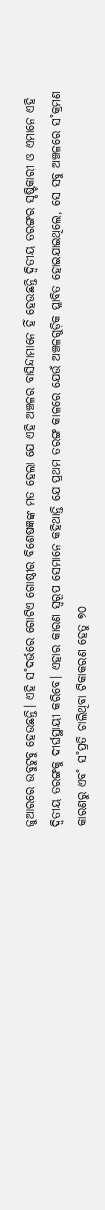ଜୁଆରରେ ଉବୁଟୁବୁ ହେଉଛନ୍ତି। ଏହି ସ˚ଦର୍ଭରେ ଗୋଟିଏ ଗୋଷ୍ଠୀର ବିଶେଷଜ୍ଞଙ୍କ ମତ ହେଲା ଯେ ଏହି ଅଞ୍ଚଳର ବାସିନ୍ଦାମାନେ ହିଁ ହେଉଛନ୍ତି ଦ୍ବିତୀୟ ତରଙ୍ଗର ସୃଷ୍ଟିକାରୀ ଓ ଏମାନେ ଏହି ଦ୍ବିତୀୟ ତରଙ୍ଗକୁ ଦୀର୍ଘସ୍ଥାୟୀ କରିବେ। ଏହାର କାରଣ ସ୍ବରୂପ ସେମାନେ କହିଥାନ୍ତି ଯେ ପ୍ରଥମ ତରଙ୍ଗ କାଳରେ ଯେଉଁ ଅଞ୍ଚଳଗୁଡ଼ିକ ପ୍ଳାବିତ ହୋଇଯାଇଥିଲେ, ସେ ସବୁ ଅଞ୍ଚଳରେ ସ˚କ୍ରମଣ କାରଣରୁ ଏବ˚ ସ˚ପ୍ରତି ଚାଲିଥିବା ଟିକାକରଣ ହେତୁ ୭୦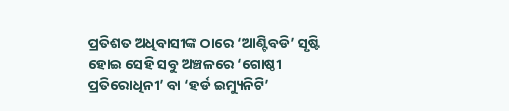ପ୍ରତିଶତ ଅଧିବାସୀଙ୍କ ଠାରେ ‘ଆଣ୍ଟିବଡି’ ସୃଷ୍ଟି ହୋଇ ସେହି ସବୁ ଅଞ୍ଚଳରେ ‘ଗୋଷ୍ଠୀ ପ୍ରତିରୋଧିନୀ’ ବା ‘ହର୍ଡ ଇମ୍ୟୁନିଟି’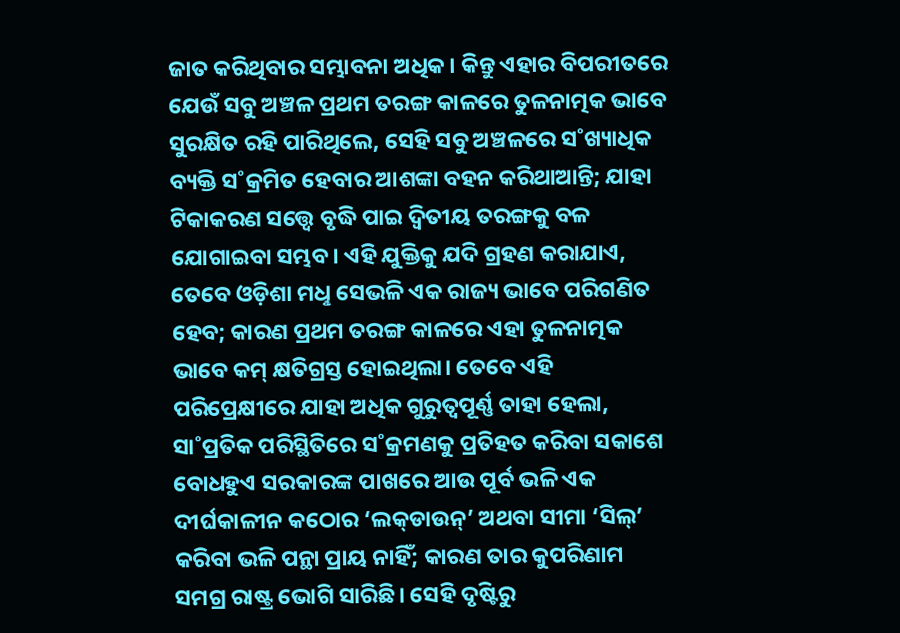ଜାତ କରିଥିବାର ସମ୍ଭାବନା ଅଧିକ। କିନ୍ତୁ ଏହାର ବିପରୀତରେ ଯେଉଁ ସବୁ ଅଞ୍ଚଳ ପ୍ରଥମ ତରଙ୍ଗ କାଳରେ ତୁଳନାତ୍ମକ ଭାବେ ସୁରକ୍ଷିତ ରହି ପାରିଥିଲେ, ସେହି ସବୁ ଅଞ୍ଚଳରେ ସ˚ଖ୍ୟାଧିକ ବ୍ୟକ୍ତି ସ˚କ୍ରମିତ ହେବାର ଆଶଙ୍କା ବହନ କରିଥାଆନ୍ତି; ଯାହା ଟିକାକରଣ ସତ୍ତ୍ବେ ବୃଦ୍ଧି ପାଇ ଦ୍ବିତୀୟ ତରଙ୍ଗକୁ ବଳ ଯୋଗାଇବା ସମ୍ଭବ। ଏହି ଯୁକ୍ତିକୁ ଯଦି ଗ୍ରହଣ କରାଯାଏ, ତେବେ ଓଡ଼ିଶା ମଧୢ ସେଭଳି ଏକ ରାଜ୍ୟ ଭାବେ ପରିଗଣିତ ହେବ; କାରଣ ପ୍ରଥମ ତରଙ୍ଗ କାଳରେ ଏହା ତୁଳନାତ୍ମକ ଭାବେ କମ୍‌ କ୍ଷତିଗ୍ରସ୍ତ ହୋଇଥିଲା। ତେବେ ଏହି ପରିପ୍ରେକ୍ଷୀରେ ଯାହା ଅଧିକ ଗୁରୁତ୍ବପୂର୍ଣ୍ଣ ତାହା ହେଲା, ସା˚ପ୍ରତିକ ପରିସ୍ଥିତିରେ ସ˚କ୍ରମଣକୁ ପ୍ରତିହତ କରିବା ସକାଶେ ବୋଧହୁଏ ସରକାରଙ୍କ ପାଖରେ ଆଉ ପୂର୍ବ ଭଳି ଏକ ଦୀର୍ଘକାଳୀନ କଠୋର ‘ଲକ୍‌ଡାଉନ୍‌’ ଅଥବା ସୀମା ‘ସିଲ୍‌’ କରିବା ଭଳି ପନ୍ଥା ପ୍ରାୟ ନାହିଁ; କାରଣ ତାର କୁପରିଣାମ ସମଗ୍ର ରାଷ୍ଟ୍ର ଭୋଗି ସାରିଛି। ସେହି ଦୃଷ୍ଟିରୁ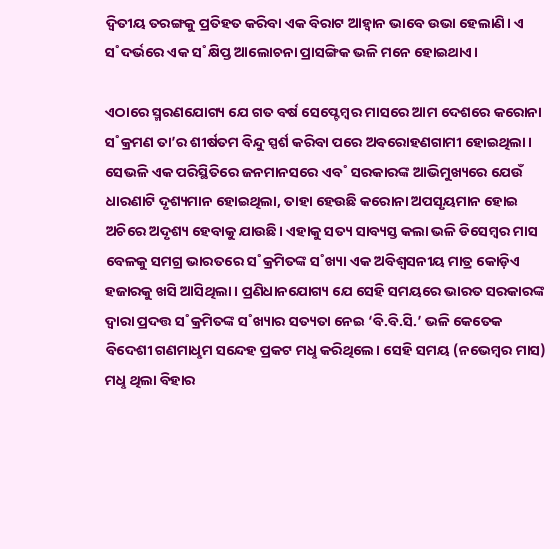ଦ୍ବିତୀୟ ତରଙ୍ଗକୁ ପ୍ରତିହତ କରିବା ଏକ ବିରାଟ ଆହ୍ବାନ ଭାବେ ଉଭା ହେଲାଣି। ଏ ସ˚ଦର୍ଭରେ ଏକ ସ˚କ୍ଷିପ୍ତ ଆଲୋଚନା ପ୍ରାସଙ୍ଗିକ ଭଳି ମନେ ହୋଇଥାଏ।

ଏଠାରେ ସ୍ମରଣଯୋଗ୍ୟ ଯେ ଗତ ବର୍ଷ ସେପ୍ଟେମ୍ବର ମାସରେ ଆମ ଦେଶରେ କରୋନା ସ˚କ୍ରମଣ ତା’ର ଶୀର୍ଷତମ ବିନ୍ଦୁ ସ୍ପର୍ଶ କରିବା ପରେ ଅବରୋହଣଗାମୀ ହୋଇଥିଲା। ସେଭଳି ଏକ ପରିସ୍ଥିତିରେ ଜନମାନସରେ ଏବ˚ ସରକାରଙ୍କ ଆଭିମୁଖ୍ୟରେ ଯେଉଁ ଧାରଣାଟି ଦୃଶ୍ୟମାନ ହୋଇଥିଲା, ତାହା ହେଉଛି କରୋନା ଅପସୃୟମାନ ହୋଇ ଅଚିରେ ଅଦୃଶ୍ୟ ହେବାକୁ ଯାଉଛି। ଏହାକୁ ସତ୍ୟ ସାବ୍ୟସ୍ତ କଲା ଭଳି ଡିସେମ୍ବର ମାସ ବେଳକୁ ସମଗ୍ର ଭାରତରେ ସ˚କ୍ରମିତଙ୍କ ସ˚ଖ୍ୟା ଏକ ଅବିଶ୍ବସନୀୟ ମାତ୍ର କୋଡ଼ିଏ ହଜାରକୁ ଖସି ଆସିଥିଲା। ପ୍ରଣିଧାନଯୋଗ୍ୟ ଯେ ସେହି ସମୟରେ ଭାରତ ସରକାରଙ୍କ ଦ୍ବାରା ପ୍ରଦତ୍ତ ସ˚କ୍ରମିତଙ୍କ ସ˚ଖ୍ୟାର ସତ୍ୟତା ନେଇ ‘ବି.ବି.ସି.’ ଭଳି କେତେକ ବିଦେଶୀ ଗଣମାଧୢମ ସନ୍ଦେହ ପ୍ରକଟ ମଧୢ କରିଥିଲେ। ସେହି ସମୟ (ନଭେମ୍ବର ମାସ) ମଧୢ ଥିଲା ବିହାର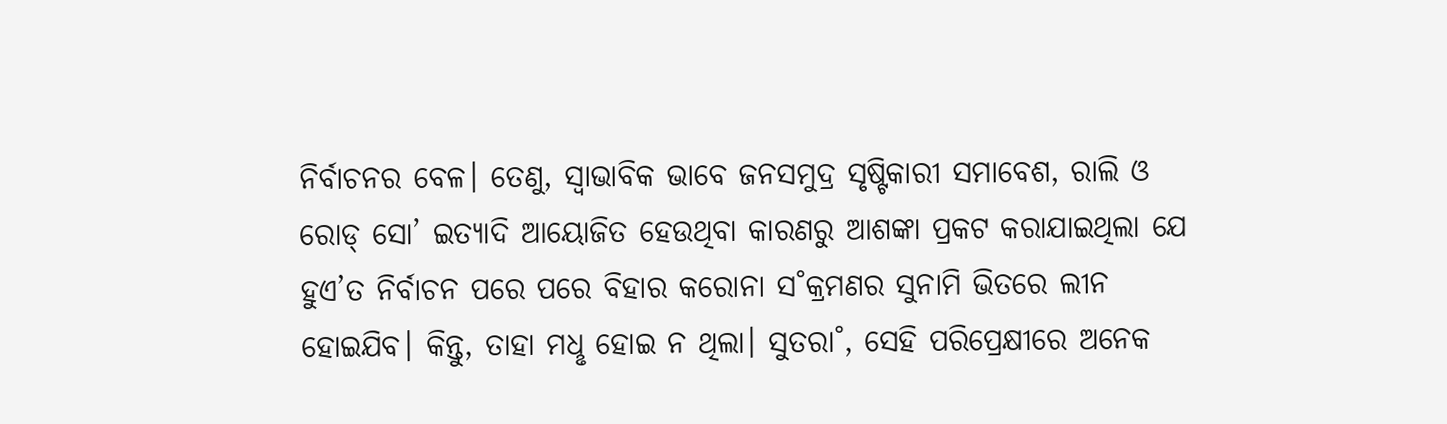ନିର୍ବାଚନର ବେଳ। ତେଣୁ, ସ୍ବାଭାବିକ ଭାବେ ଜନସମୁଦ୍ର ସୃଷ୍ଟିକାରୀ ସମାବେଶ, ରାଲି ଓ ରୋଡ୍‌ ସୋ’ ଇତ୍ୟାଦି ଆୟୋଜିତ ହେଉଥିବା କାରଣରୁ ଆଶଙ୍କା ପ୍ରକଟ କରାଯାଇଥିଲା ଯେ ହୁଏ’ତ ନିର୍ବାଚନ ପରେ ପରେ ବିହାର କରୋନା ସ˚କ୍ରମଣର ସୁନାମି ଭିତରେ ଲୀନ ହୋଇଯିବ। କିନ୍ତୁ, ତାହା ମଧୢ ହୋଇ ନ ଥିଲା। ସୁତରା˚, ସେହି ପରିପ୍ରେକ୍ଷୀରେ ଅନେକ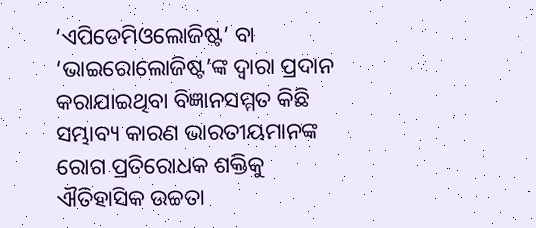‘ଏପିଡେମିଓଲୋଜିଷ୍ଟ’ ବା ‘ଭାଇରୋଲୋଜିଷ୍ଟ’ଙ୍କ ଦ୍ବାରା ପ୍ରଦାନ କରାଯାଇଥିବା ବିଜ୍ଞାନସମ୍ମତ କିଛି ସମ୍ଭାବ୍ୟ କାରଣ ଭାରତୀୟମାନଙ୍କ ରୋଗ ପ୍ରତିରୋଧକ ଶକ୍ତିକୁ ଐତିହାସିକ ଉଚ୍ଚତା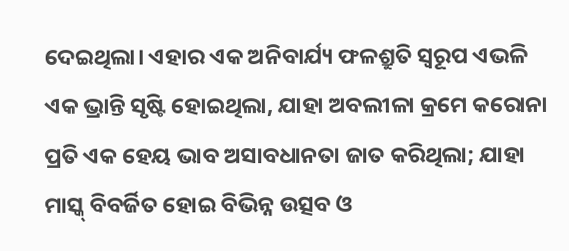ଦେଇଥିଲା। ଏହାର ଏକ ଅନିବାର୍ଯ୍ୟ ଫଳଶ୍ରୁତି ସ୍ବରୂପ ଏଭଳି ଏକ ଭ୍ରାନ୍ତି ସୃଷ୍ଟି ହୋଇଥିଲା, ଯାହା ଅବଲୀଳା କ୍ରମେ କରୋନା ପ୍ରତି ଏକ ହେୟ ଭାବ ଅସାବଧାନତା ଜାତ କରିଥିଲା; ଯାହା ମାସ୍କ୍‌ ବିବର୍ଜିତ ହୋଇ ବିଭିନ୍ନ ଉତ୍ସବ ଓ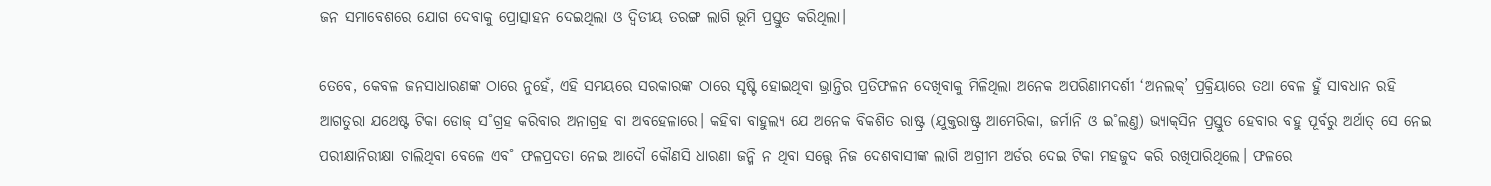ଜନ ସମାବେଶରେ ଯୋଗ ଦେବାକୁ ପ୍ରୋତ୍ସାହନ ଦେଇଥିଲା ଓ ଦ୍ବିତୀୟ ତରଙ୍ଗ ଲାଗି ଭୂମି ପ୍ରସ୍ତୁତ କରିଥିଲା।

ତେବେ, କେବଳ ଜନସାଧାରଣଙ୍କ ଠାରେ ନୁହେଁ, ଏହି ସମୟରେ ସରକାରଙ୍କ ଠାରେ ସୃଷ୍ଟି ହୋଇଥିବା ଭ୍ରାନ୍ତିର ପ୍ରତିଫଳନ ଦେଖିବାକୁ ମିଳିଥିଲା ଅନେକ ଅପରିଣାମଦର୍ଶୀ ‘ଅନଲକ୍‌’ ପ୍ରକ୍ରିୟାରେ ତଥା ବେଳ ହୁଁ ସାବଧାନ ରହି ଆଗତୁରା ଯଥେଷ୍ଟ ଟିକା ଡୋଜ୍‌ ସ˚ଗ୍ରହ କରିବାର ଅନାଗ୍ରହ ବା ଅବହେଳାରେ। କହିବା ବାହୁଲ୍ୟ ଯେ ଅନେକ ବିକଶିତ ରାଷ୍ଟ୍ର (ଯୁକ୍ତରାଷ୍ଟ୍ର ଆମେରିକା, ଜର୍ମାନି ଓ ଇ˚ଲଣ୍ତ) ଭ୍ୟାକ୍‌ସିନ ପ୍ରସ୍ତୁତ ହେବାର ବହୁ ପୂର୍ବରୁ ଅର୍ଥାତ୍‌ ସେ ନେଇ ପରୀକ୍ଷାନିରୀକ୍ଷା ଚାଲିଥିବା ବେଳେ ଏବ˚ ଫଳପ୍ରଦତା ନେଇ ଆଦୌ କୌଣସି ଧାରଣା ଜନ୍ମି ନ ଥିବା ସତ୍ତ୍ବେ ନିଜ ଦେଶବାସୀଙ୍କ ଲାଗି ଅଗ୍ରୀମ ଅର୍ଡର ଦେଇ ଟିକା ମହଜୁଦ କରି ରଖିପାରିଥିଲେ। ଫଳରେ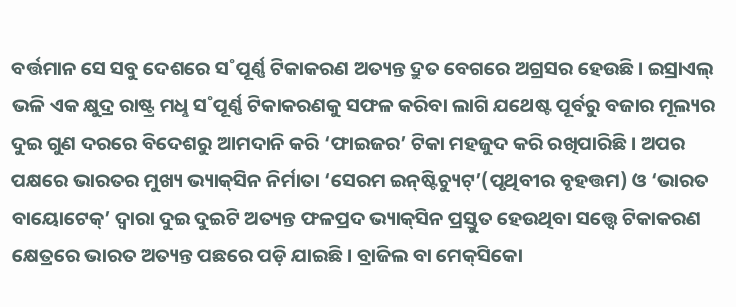ବର୍ତ୍ତମାନ ସେ ସବୁ ଦେଶରେ ସ˚ପୂର୍ଣ୍ଣ ଟିକାକରଣ ଅତ୍ୟନ୍ତ ଦ୍ରୁତ ବେଗରେ ଅଗ୍ରସର ହେଉଛି। ଇସ୍ରାଏଲ୍‌ ଭଳି ଏକ କ୍ଷୁଦ୍ର ରାଷ୍ଟ୍ର ମଧୢ ସ˚ପୂର୍ଣ୍ଣ ଟିକାକରଣକୁ ସଫଳ କରିବା ଲାଗି ଯଥେଷ୍ଟ ପୂର୍ବରୁ ବଜାର ମୂଲ୍ୟର ଦୁଇ ଗୁଣ ଦରରେ ବିଦେଶରୁ ଆମଦାନି କରି ‘ଫାଇଜର’ ଟିକା ମହଜୁଦ କରି ରଖିପାରିଛି। ଅପର ପକ୍ଷରେ ଭାରତର ମୁଖ୍ୟ ଭ୍ୟାକ୍‌ସିନ ନିର୍ମାତା ‘ସେରମ ଇନ୍‌ଷ୍ଟିଚ୍ୟୁଟ୍‌’(ପୃଥିବୀର ବୃହତ୍ତମ) ଓ ‘ଭାରତ ବାୟୋଟେକ୍‌’ ଦ୍ବାରା ଦୁଇ ଦୁଇଟି ଅତ୍ୟନ୍ତ ଫଳପ୍ରଦ ଭ୍ୟାକ୍‌ସିନ ପ୍ରସ୍ତୁତ ହେଉଥିବା ସତ୍ତ୍ବେ ଟିକାକରଣ କ୍ଷେତ୍ରରେ ଭାରତ ଅତ୍ୟନ୍ତ ପଛରେ ପଡ଼ି ଯାଇଛି। ବ୍ରାଜିଲ ବା ମେକ୍‌ସିକୋ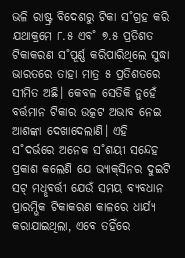ଭଳି ରାଷ୍ଟ୍ର ବିଦେଶରୁ ଟିକା ସ˚ଗ୍ରହ କରି ଯଥାକ୍ରମେ ୮.୫ ଏବ˚ ୭.୫ ପ୍ରତିଶତ ଟିକାକରଣ ସ˚ପୂର୍ଣ୍ଣ କରିପାରିଥିଲେ ସୁଦ୍ଧା ଭାରତରେ ତାହା ମାତ୍ର ୫ ପ୍ରତିଶତରେ ସୀମିତ ଅଛି। କେବଳ ସେତିକି ନୁହେଁ ବର୍ତ୍ତମାନ ଟିକାର ଉତ୍କଟ ଅଭାବ ନେଇ ଆଶଙ୍କା ଦେଖାଦେଲାଣି। ଏହି ସ˚ଦର୍ଭରେ ଅନେକ ସ˚ଶୟୀ ସନ୍ଦେହ ପ୍ରକାଶ କଲେଣି ଯେ ଭ୍ୟାକ୍‌ସିନର ଦୁଇଟି ସଟ୍‌ ମଧୢବର୍ତ୍ତୀ ଯେଉଁ ସମୟ ବ୍ୟବଧାନ ପ୍ରାରମ୍ଭିକ ଟିକାକରଣ କାଳରେ ଧାର୍ଯ୍ୟ କରାଯାଇଥିଲା, ଏବେ ତହିଁରେ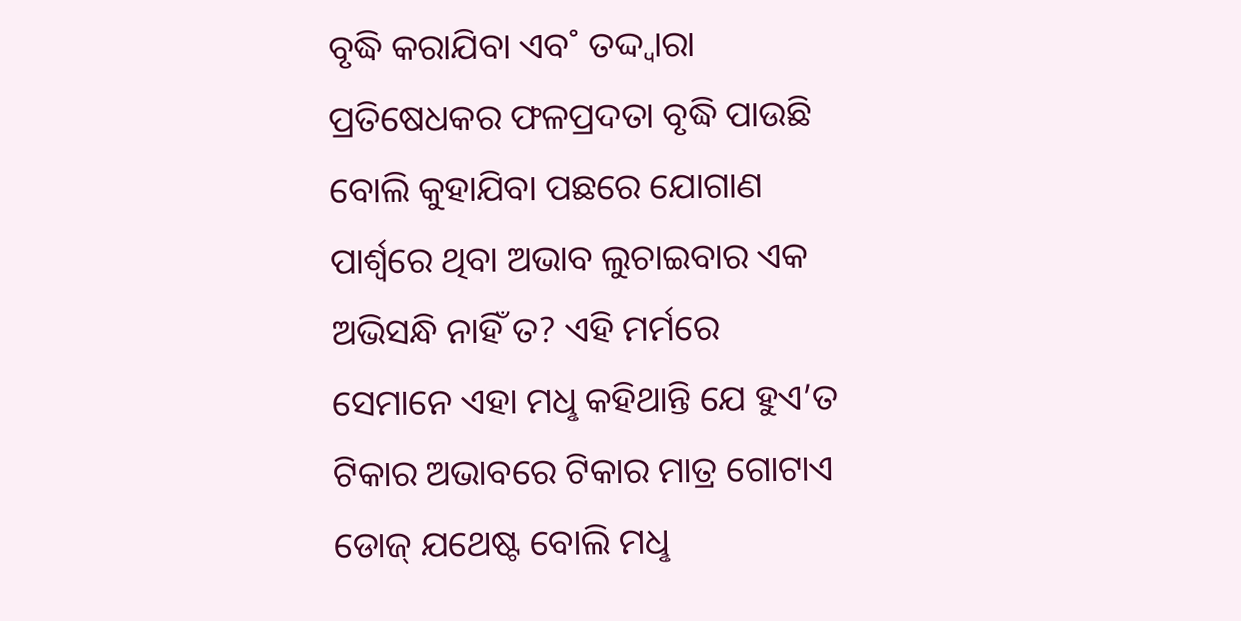ବୃଦ୍ଧି କରାଯିବା ଏବ˚ ତଦ୍ଦ୍ବାରା ପ୍ରତିଷେଧକର ଫଳପ୍ରଦତା ବୃଦ୍ଧି ପାଉଛି ବୋଲି କୁହାଯିବା ପଛରେ ଯୋଗାଣ ପାର୍ଶ୍ବରେ ଥିବା ଅଭାବ ଲୁଚାଇବାର ଏକ ଅଭିସନ୍ଧି ନାହିଁ ତ? ଏହି ମର୍ମରେ ସେମାନେ ଏହା ମଧୢ କହିଥାନ୍ତି ଯେ ହୁଏ’ତ ଟିକାର ଅଭାବରେ ଟିକାର ମାତ୍ର ଗୋଟାଏ ଡୋଜ୍‌ ଯଥେଷ୍ଟ ବୋଲି ମଧୢ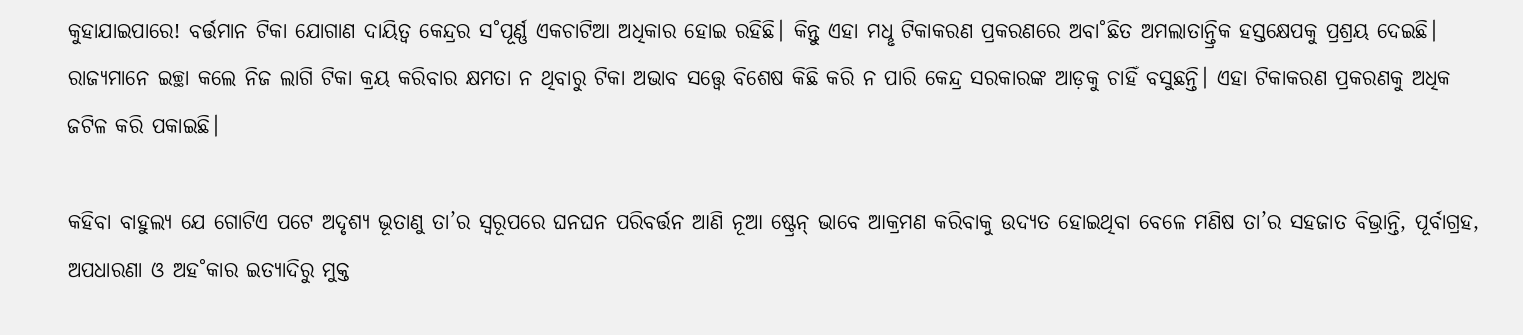କୁହାଯାଇପାରେ! ବର୍ତ୍ତମାନ ଟିକା ଯୋଗାଣ ଦାୟିତ୍ବ କେନ୍ଦ୍ରର ସ˚ପୂର୍ଣ୍ଣ ଏକଚାଟିଆ ଅଧିକାର ହୋଇ ରହିଛି। କିନ୍ତୁ ଏହା ମଧୢ ଟିକାକରଣ ପ୍ରକରଣରେ ଅବା˚ଛିତ ଅମଲାତାନ୍ତ୍ରିକ ହସ୍ତକ୍ଷେପକୁ ପ୍ରଶ୍ରୟ ଦେଇଛି। ରାଜ୍ୟମାନେ ଇଚ୍ଛା କଲେ ନିଜ ଲାଗି ଟିକା କ୍ରୟ କରିବାର କ୍ଷମତା ନ ଥିବାରୁ ଟିକା ଅଭାବ ସତ୍ତ୍ବେ ବିଶେଷ କିଛି କରି ନ ପାରି କେନ୍ଦ୍ର ସରକାରଙ୍କ ଆଡ଼କୁ ଚାହିଁ ବସୁଛନ୍ତି। ଏହା ଟିକାକରଣ ପ୍ରକରଣକୁ ଅଧିକ ଜଟିଳ କରି ପକାଇଛି।

କହିବା ବାହୁଲ୍ୟ ଯେ ଗୋଟିଏ ପଟେ ଅଦୃଶ୍ୟ ଭୂତାଣୁ ତା’ର ସ୍ବରୂପରେ ଘନଘନ ପରିବର୍ତ୍ତନ ଆଣି ନୂଆ ଷ୍ଟ୍ରେନ୍‌ ଭାବେ ଆକ୍ରମଣ କରିବାକୁ ଉଦ୍ୟତ ହୋଇଥିବା ବେଳେ ମଣିଷ ତା’ର ସହଜାତ ବିଭ୍ରାନ୍ତି, ପୂର୍ବାଗ୍ରହ, ଅପଧାରଣା ଓ ଅହ˚କାର ଇତ୍ୟାଦିରୁ ମୁକ୍ତ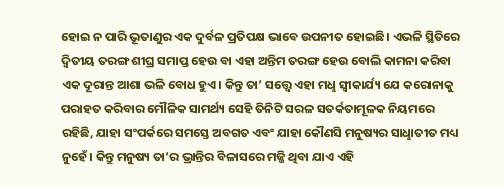ହୋଇ ନ ପାରି ଭୂତାଣୁର ଏକ ଦୁର୍ବଳ ପ୍ରତିପକ୍ଷ ଭାବେ ଉପନୀତ ହୋଇଛି। ଏଭଳି ସ୍ଥିତିରେ ଦ୍ବିତୀୟ ତରଙ୍ଗ ଶୀଘ୍ର ସମାପ୍ତ ହେଉ ବା ଏହା ଅନ୍ତିମ ତରଙ୍ଗ ହେଉ ବୋଲି କାମନା କରିବା ଏକ ଦୂରାନ୍ତ ଆଶା ଭଳି ବୋଧ ହୁଏ। କିନ୍ତୁ ତା’ ସତ୍ତ୍ବେ ଏହା ମଧୢ ସ୍ବୀକାର୍ଯ୍ୟ ଯେ କରୋନାକୁ ପରାହତ କରିବାର ମୌଳିକ ସାମର୍ଥ୍ୟ ସେହି ତିନିଟି ସରଳ ସତର୍କତାମୂଳକ ନିୟମରେ ରହିଛି, ଯାହା ସଂପର୍କରେ ସମସ୍ତେ ଅବଗତ ଏବଂ ଯାହା କୌଣସି ମନୁଷ୍ୟର ସାଧୢାତୀତ ମଧ୍ୟ ନୁହେଁ। କିନ୍ତୁ ମନୁଷ୍ୟ ତା’ର ଭ୍ରାନ୍ତିର ବିଳାସରେ ମଜ୍ଜି ଥିବା ଯାଏ ଏହି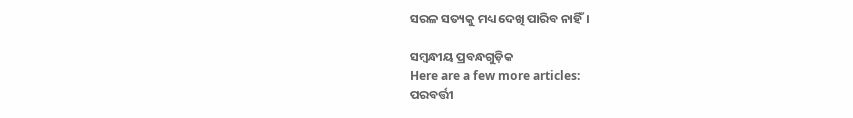ସରଳ ସତ୍ୟକୁ ମଧ୍ୟ ଦେଖି ପାରିବ ନାହିଁ।

ସମ୍ବନ୍ଧୀୟ ପ୍ରବନ୍ଧଗୁଡ଼ିକ
Here are a few more articles:
ପରବର୍ତ୍ତୀ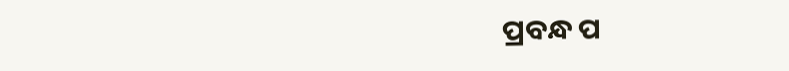ପ୍ରବନ୍ଧ ପ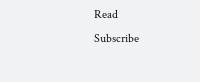Read
Subscribe